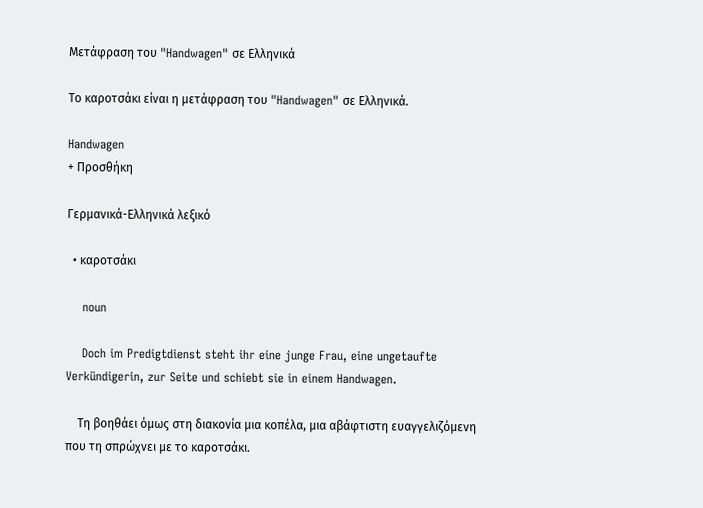Μετάφραση του "Handwagen" σε Ελληνικά

Το καροτσάκι είναι η μετάφραση του "Handwagen" σε Ελληνικά.

Handwagen
+ Προσθήκη

Γερμανικά-Ελληνικά λεξικό

  • καροτσάκι

    noun

    Doch im Predigtdienst steht ihr eine junge Frau, eine ungetaufte Verkündigerin, zur Seite und schiebt sie in einem Handwagen.

    Τη βοηθάει όμως στη διακονία μια κοπέλα, μια αβάφτιστη ευαγγελιζόμενη που τη σπρώχνει με το καροτσάκι.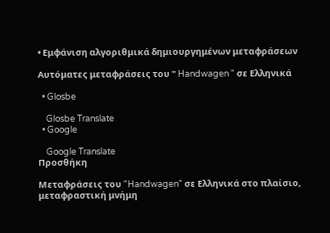• Εμφάνιση αλγοριθμικά δημιουργημένων μεταφράσεων

Αυτόματες μεταφράσεις του " Handwagen " σε Ελληνικά

  • Glosbe

    Glosbe Translate
  • Google

    Google Translate
Προσθήκη

Μεταφράσεις του "Handwagen" σε Ελληνικά στο πλαίσιο, μεταφραστική μνήμη